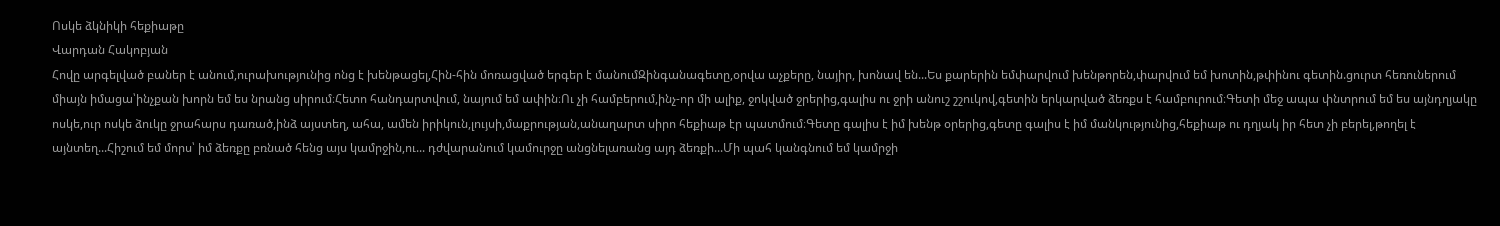Ոսկե ձկնիկի հեքիաթը
Վարդան Հակոբյան
Հովը արգելված բաներ է անում,ուրախությունից ոնց է խենթացել,Հին-հին մոռացված երգեր է մանումԶինգանագետը,օրվա աչքերը, նայիր, խոնավ են...Ես քարերին եմփարվում խենթորեն,փարվում եմ խոտին,թփինու գետին.ցուրտ հեռուներում միայն իմացա՝ինչքան խորն եմ ես նրանց սիրում։Հետո հանդարտվում, նայում եմ ափին։Ու չի համբերում,ինչ-որ մի ալիք, ջոկված ջրերից,գալիս ու ջրի անուշ շշուկով,գետին երկարված ձեռքս է համբուրում։Գետի մեջ ապա փնտրում եմ ես այնդղյակը ոսկե,ուր ոսկե ձուկը ջրահարս դառած,ինձ այստեղ, ահա, ամեն իրիկուն,լույսի,մաքրության,անաղարտ սիրո հեքիաթ էր պատմում։Գետը գալիս է իմ խենթ օրերից,գետը գալիս է իմ մանկությունից,հեքիաթ ու դղյակ իր հետ չի բերել,թողել է այնտեղ...Հիշում եմ մորս՝ իմ ձեռքը բռնած հենց այս կամրջին,ու... դժվարանում կամուրջը անցնելառանց այդ ձեռքի...Մի պահ կանգնում եմ կամրջի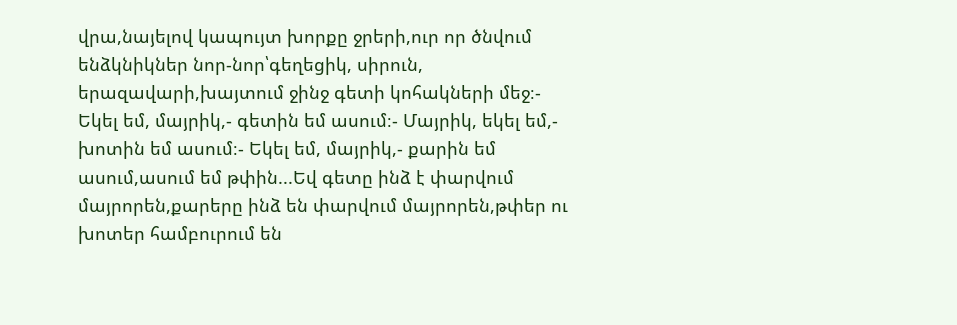վրա,նայելով կապույտ խորքը ջրերի,ուր որ ծնվում ենձկնիկներ նոր-նոր՝գեղեցիկ, սիրուն, երազավարի,խայտում ջինջ գետի կոհակների մեջ։- Եկել եմ, մայրիկ,- գետին եմ ասում։- Մայրիկ, եկել եմ,- խոտին եմ ասում։- Եկել եմ, մայրիկ,- քարին եմ ասում,ասում եմ թփին...Եվ գետը ինձ է փարվում մայրորեն,քարերը ինձ են փարվում մայրորեն,թփեր ու խոտեր համբուրում են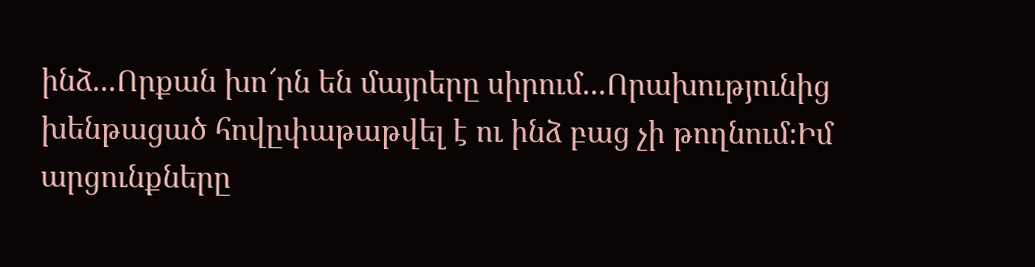ինձ...Որքան խո՜րն են մայրերը սիրում...Որախությունից խենթացած հովըփաթաթվել է ու ինձ բաց չի թողնում։Իմ արցունքները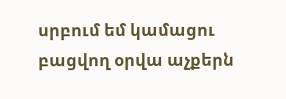սրբում եմ կամացու բացվող օրվա աչքերն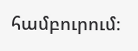համբուրում։